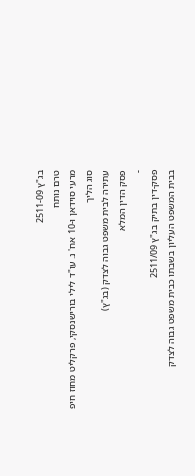בג"ץ 2511-09
טרם נותח
מרעי סוידאן ו-10 אח' נ. עו"ד לילי בורישנסקי, פרקליט מחוז חיפ
סוג הליך
עתירה לבית משפט גבוה לצדק (בג"ץ)
פסק הדין המלא
-
פסק-דין בתיק בג"ץ 2511/09
בבית המשפט העליון בשבתו כבית משפט גבוה לצדק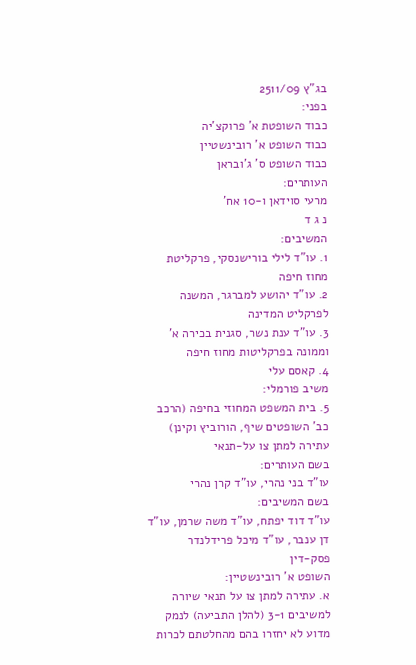בג"ץ 2511/09
בפני:
כבוד השופטת א' פרוקצ'יה
כבוד השופט א' רובינשטיין
כבוד השופט ס' ג'ובראן
העותרים:
מרעי סוידאן ו-10 אח'
נ ג ד
המשיבים:
1. עו"ד לילי בורישנסקי, פרקליטת מחוז חיפה
2. עו"ד יהושע למברגר, המשנה לפרקליט המדינה
3. עו"ד ענת נשר, סגנית בכירה א' וממונה בפרקליטות מחוז חיפה
4. קאסם עלי
משיב פורמלי:
5. בית המשפט המחוזי בחיפה (הרכב כב' השופטים שיף, הורוביץ וקינן)
עתירה למתן צו על-תנאי
בשם העותרים:
עו"ד בני נהרי, עו"ד קרן נהרי
בשם המשיבים:
עו"ד דוד יפתח, עו"ד משה שרמן, עו"ד דן ענבר, עו"ד מיכל פרידלנדר
פסק-דין
השופט א' רובינשטיין:
א. עתירה למתן צו על תנאי שיורה למשיבים 3-1 (להלן התביעה) לנמק מדוע לא יחזרו בהם מהחלטתם לכרות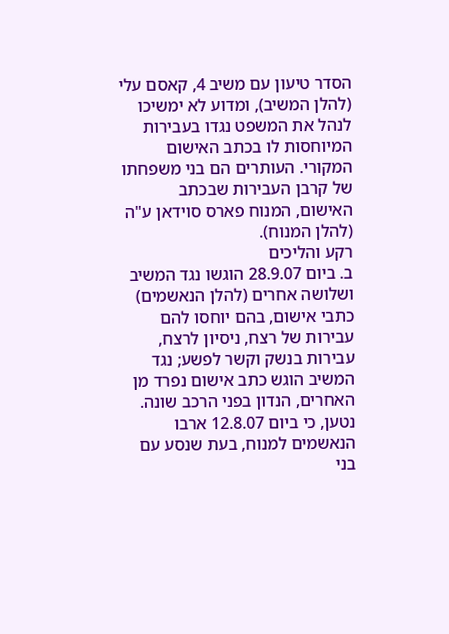הסדר טיעון עם משיב 4, קאסם עלי (להלן המשיב), ומדוע לא ימשיכו לנהל את המשפט נגדו בעבירות המיוחסות לו בכתב האישום המקורי. העותרים הם בני משפחתו של קרבן העבירות שבכתב האישום, המנוח פארס סוידאן ע"ה (להלן המנוח).
רקע והליכים
ב. ביום 28.9.07 הוגשו נגד המשיב ושלושה אחרים (להלן הנאשמים) כתבי אישום, בהם יוחסו להם עבירות של רצח, ניסיון לרצח, עבירות בנשק וקשר לפשע; נגד המשיב הוגש כתב אישום נפרד מן האחרים, הנדון בפני הרכב שונה. נטען, כי ביום 12.8.07 ארבו הנאשמים למנוח, בעת שנסע עם בני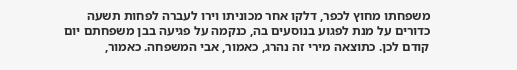משפחתו מחוץ לכפר, דלקו אחר מכוניתו וירו לעברה לפחות תשעה כדורים על מנת לפגוע בנוסעים בה, כנקמה על פגיעה בבן משפחתם יום קודם לכן. כתוצאה מירי זה נהרג, כאמור, אבי המשפחה. כאמור,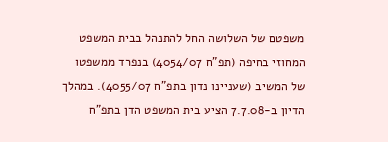משפטם של השלושה החל להתנהל בבית המשפט המחוזי בחיפה (תפ"ח 4054/07) בנפרד ממשפטו של המשיב (שעניינו נדון בתפ"ח 4055/07). במהלך הדיון ב-7.7.08 הציע בית המשפט הדן בתפ"ח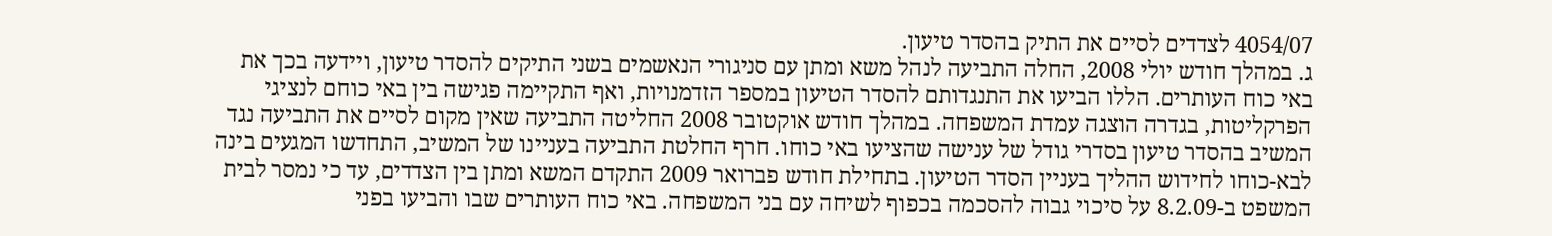4054/07 לצדדים לסיים את התיק בהסדר טיעון.
ג. במהלך חודש יולי 2008, החלה התביעה לנהל משא ומתן עם סניגורי הנאשמים בשני התיקים להסדר טיעון, ויידעה בכך את באי כוח העותרים. הללו הביעו את התנגדותם להסדר הטיעון במספר הזדמנויות, ואף התקיימה פגישה בין באי כוחם לנציגי הפרקליטות, בגדרה הוצגה עמדת המשפחה. במהלך חודש אוקטובר 2008 החליטה התביעה שאין מקום לסיים את התביעה נגד המשיב בהסדר טיעון בסדרי גודל של ענישה שהציעו באי כוחו. חרף החלטת התביעה בעניינו של המשיב, התחדשו המגעים בינה לבא-כוחו לחידוש ההליך בעניין הסדר הטיעון. בתחילת חודש פברואר 2009 התקדם המשא ומתן בין הצדדים, עד כי נמסר לבית המשפט ב-8.2.09 על סיכוי גבוה להסכמה בכפוף לשיחה עם בני המשפחה. באי כוח העותרים שבו והביעו בפני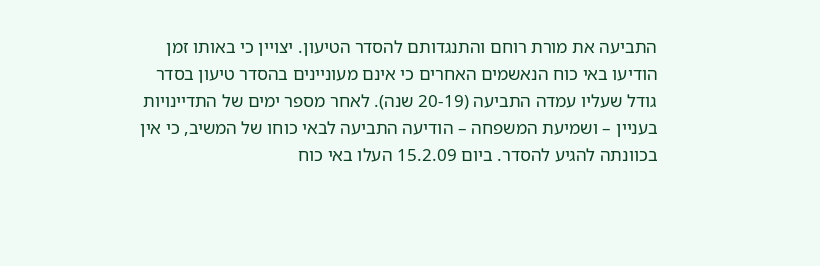התביעה את מורת רוחם והתנגדותם להסדר הטיעון. יצויין כי באותו זמן הודיעו באי כוח הנאשמים האחרים כי אינם מעוניינים בהסדר טיעון בסדר גודל שעליו עמדה התביעה (20-19 שנה). לאחר מספר ימים של התדיינויות בעניין – ושמיעת המשפחה – הודיעה התביעה לבאי כוחו של המשיב, כי אין בכוונתה להגיע להסדר. ביום 15.2.09 העלו באי כוח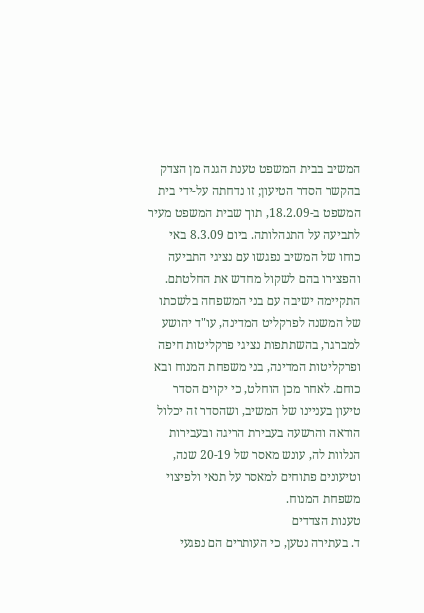המשיב בבית המשפט טענת הגנה מן הצדק בהקשר הסדר הטיעון; זו נדחתה על-ידי בית המשפט ב-18.2.09, תוך שבית המשפט מעיר לתביעה על התנהלותה. ביום 8.3.09 באי כוחו של המשיב נפגשו עם נציגי התביעה והפצירו בהם לשקול מחדש את החלטתם. התקיימה ישיבה עם בני המשפחה בלשכתו של המשנה לפרקליט המדינה, עו"ד יהושע למברגר, בהשתתפות נציגי פרקליטות חיפה ופרקליטות המדינה, בני משפחת המנוח ובא כוחם. לאחר מכן הוחלט, כי יקוים הסדר טיעון בעניינו של המשיב, ושהסדר זה יכלול הודאה והרשעה בעבירת הריגה ובעבירות הנלוות לה, עונש מאסר של 20-19 שנה, וטיעונים פתוחים למאסר על תנאי ולפיצוי משפחת המנוח.
טענות הצדדים
ד. בעתירה נטען, כי העותרים הם נפגעי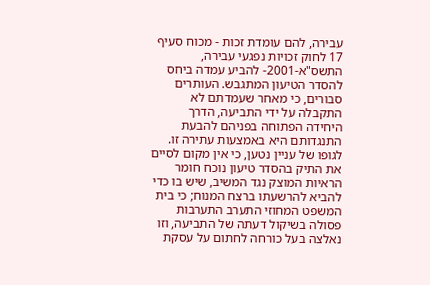עבירה, להם עומדת זכות - מכוח סעיף 17 לחוק זכויות נפגעי עבירה, התשס"א-2001- להביע עמדה ביחס להסדר הטיעון המתגבש. העותרים סבורים, כי מאחר שעמדתם לא התקבלה על ידי התביעה, הדרך היחידה הפתוחה בפניהם להבעת התנגדותם היא באמצעות עתירה זו. לגופו של עניין נטען, כי אין מקום לסיים את התיק בהסדר טיעון נוכח חומר הראיות המוצק נגד המשיב, שיש בו כדי להביא להרשעתו ברצח המנוח; כי בית המשפט המחוזי התערב התערבות פסולה בשיקול דעתה של התביעה, וזו נאלצה בעל כורחה לחתום על עסקת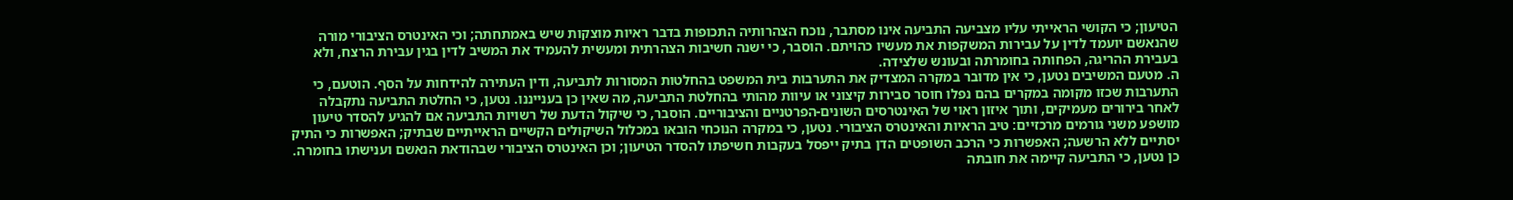הטיעון; כי הקושי הראייתי עליו מצביעה התביעה אינו מסתבר, נוכח הצהרותיה התכופות בדבר ראיות מוצקות שיש באמתחתה; וכי האינטרס הציבורי מורה שהנאשם יועמד לדין על עבירות המשקפות את מעשיו כהויתם. הוסבר, כי ישנה חשיבות הצהרתית ומעשית להעמיד את המשיב לדין בגין עבירת הרצח, ולא בעבירת ההריגה, הפחותה בחומרתה ובעונש שלצידה.
ה. מטעם המשיבים נטען, כי אין מדובר במקרה המצדיק את התערבות בית המשפט בהחלטות המסורות לתביעה, ודין העתירה להידחות על הסף. הוטעם, כי התערבות שכזו מקומה במקרים בהם נפלו חוסר סבירות קיצוני או עיוות מהותי בהחלטת התביעה, מה שאין כן בענייננו. נטען, כי החלטת התביעה נתקבלה לאחר בירורים מעמיקים, ותוך איזון ראוי של האינטרסים השונים-הפרטניים והציבוריים. הוסבר, כי שיקול הדעת של רשויות התביעה אם להגיע להסדר טיעון מושפע משני גורמים מרכזיים: טיב הראיות והאינטרס הציבורי. נטען, כי במקרה הנוכחי הובאו במכלול השיקולים הקשיים הראייתיים שבתיק; האפשרות כי התיק יסתיים ללא הרשעה; האפשרות כי הרכב השופטים הדן בתיק ייפסל בעקבות חשיפתו להסדר הטיעון; וכן האינטרס הציבורי שבהודאת הנאשם וענישתו בחומרה. כן נטען, כי התביעה קיימה את חובתה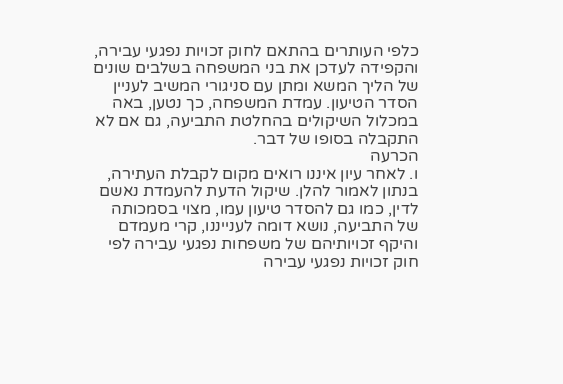כלפי העותרים בהתאם לחוק זכויות נפגעי עבירה, והקפידה לעדכן את בני המשפחה בשלבים שונים של הליך המשא ומתן עם סניגורי המשיב לעניין הסדר הטיעון. עמדת המשפחה, כך נטען, באה במכלול השיקולים בהחלטת התביעה, גם אם לא התקבלה בסופו של דבר.
הכרעה
ו. לאחר עיון איננו רואים מקום לקבלת העתירה, בנתון לאמור להלן. שיקול הדעת להעמדת נאשם לדין, כמו גם להסדר טיעון עמו, מצוי בסמכותה של התביעה, נושא דומה לענייננו, קרי מעמדם והיקף זכויותיהם של משפחות נפגעי עבירה לפי חוק זכויות נפגעי עבירה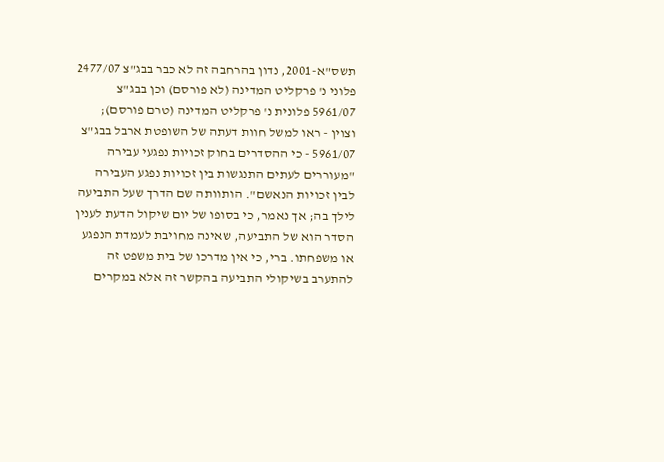תשס"א-2001, נדון בהרחבה זה לא כבר בבג"צ 2477/07 פלוני נ' פרקליט המדינה (לא פורסם) וכן בבג"צ 5961/07 פלונית נ' פרקליט המדינה (טרם פורסם); וצוין - ראו למשל חוות דעתה של השופטת ארבל בבג"צ 5961/07 - כי ההסדרים בחוק זכויות נפגעי עבירה "מעוררים לעתים התנגשות בין זכויות נפגע העבירה לבין זכויות הנאשם". הותוותה שם הדרך שעל התביעה לילך בה; אך נאמר, כי בסופו של יום שיקול הדעת לענין הסדר הוא של התביעה, שאינה מחויבת לעמדת הנפגע או משפחתו. ברי, כי אין מדרכו של בית משפט זה להתערב בשיקולי התביעה בהקשר זה אלא במקרים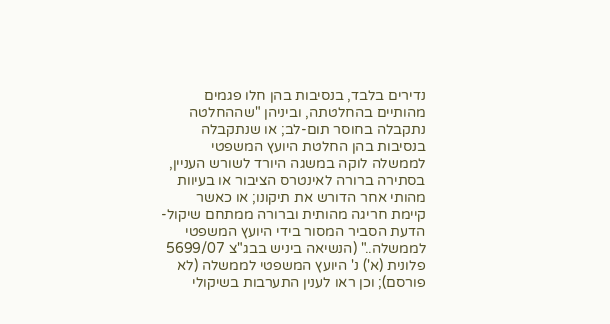נדירים בלבד, בנסיבות בהן חלו פגמים מהותיים בהחלטתה, וביניהן "שההחלטה נתקבלה בחוסר תום-לב; או שנתקבלה בנסיבות בהן החלטת היועץ המשפטי לממשלה לוקה במשגה היורד לשורש העניין, בסתירה ברורה לאינטרס הציבור או בעיוות מהותי אחר הדורש את תיקונו; או כאשר קיימת חריגה מהותית וברורה ממתחם שיקול-הדעת הסביר המסור בידי היועץ המשפטי לממשלה.." (הנשיאה ביניש בבג"צ 5699/07 פלונית (א') נ' היועץ המשפטי לממשלה (לא פורסם); וכן ראו לענין התערבות בשיקולי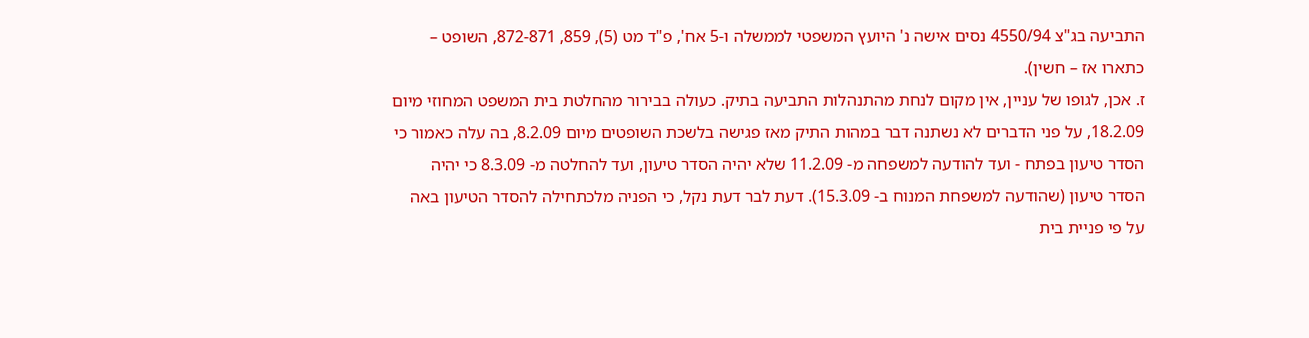התביעה בג"צ 4550/94 נסים אישה נ' היועץ המשפטי לממשלה ו-5 אח', פ"ד מט (5), 859, 872-871, השופט – כתארו אז – חשין).
ז. אכן, לגופו של עניין, אין מקום לנחת מהתנהלות התביעה בתיק. כעולה בבירור מהחלטת בית המשפט המחוזי מיום 18.2.09, על פני הדברים לא נשתנה דבר במהות התיק מאז פגישה בלשכת השופטים מיום 8.2.09, בה עלה כאמור כי הסדר טיעון בפתח - ועד להודעה למשפחה מ- 11.2.09 שלא יהיה הסדר טיעון, ועד להחלטה מ- 8.3.09 כי יהיה הסדר טיעון (שהודעה למשפחת המנוח ב- 15.3.09). דעת לבר דעת נקל, כי הפניה מלכתחילה להסדר הטיעון באה על פי פניית בית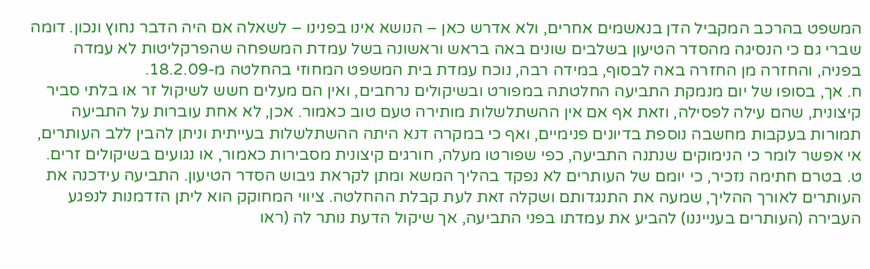המשפט בהרכב המקביל הדן בנאשמים אחרים, ולא אדרש כאן – הנושא אינו בפנינו – לשאלה אם היה הדבר נחוץ ונכון. דומה שברי גם כי הנסיגה מהסדר הטיעון בשלבים שונים באה בראש וראשונה בשל עמדת המשפחה שהפרקליטות לא עמדה בפניה, והחזרה מן החזרה באה לבסוף, במידה רבה, נוכח עמדת בית המשפט המחוזי בהחלטה מ-18.2.09.
ח. אך, בסופו של יום מנמקת התביעה החלטתה במפורט ובשיקולים נרחבים, ואין הם מעלים חשש לשיקול זר או בלתי סביר קיצונית, שהם עילה לפסילה, וזאת אף אם אין ההשתלשלות מותירה טעם טוב כאמור. אכן, לא אחת עוברות על התביעה תמורות בעקבות מחשבה נוספת בדיונים פנימיים, ואף כי במקרה דנא היתה ההשתלשלות בעייתית וניתן להבין ללב העותרים, אי אפשר לומר כי הנימוקים שנתנה התביעה, כפי שפורטו מעלה, חורגים קיצונית מסבירות כאמור, או נגועים בשיקולים זרים.
ט. בטרם חתימה נזכיר, כי יומם של העותרים לא נפקד בהליך המשא ומתן לקראת גיבוש הסדר הטיעון. התביעה עידכנה את העותרים לאורך ההליך, שמעה את התנגדותם ושקלה זאת לעת קבלת ההחלטה. ציווי המחוקק הוא ליתן הזדמנות לנפגע העבירה (העותרים בענייננו) להביע את עמדתו בפני התביעה, אך שיקול הדעת נותר לה (ראו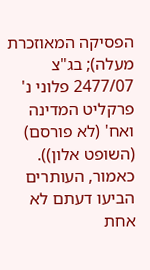הפסיקה המאוזכרת מעלה); בג"צ 2477/07 פלוני נ' פרקליט המדינה ואח' (לא פורסם) (השופט אלון)). כאמור, העותרים הביעו דעתם לא אחת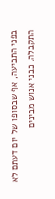בפני התביעה, אף שבסופו של יום דעתם לא התקבלה. כבני אנוש מבינים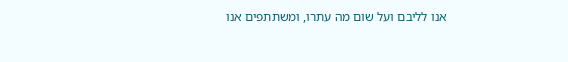אנו לליבם ועל שום מה עתרו, ומשתתפים אנו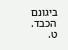ביגונם הכבד.
ט.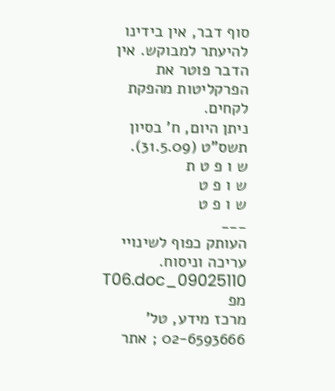סוף דבר, אין בידינו להיעתר למבוקש. אין הדבר פוטר את הפרקליטות מהפקת לקחים.
ניתן היום, ח' בסיון תשס"ט (31.5.09).
ש ו פ ט ת
ש ו פ ט
ש ו פ ט
___
העותק כפוף לשינויי עריכה וניסוח. 09025110_T06.doc מפ
מרכז מידע, טל' 02-6593666 ; אתר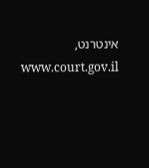אינטרנט, www.court.gov.il